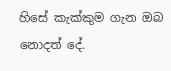හිසේ කැක්කුම ගැන ඔබ නොදත් දේ.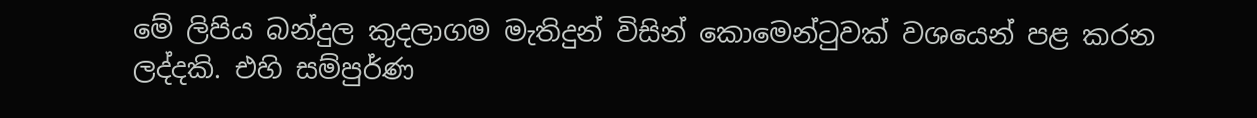මේ ලිපිය බන්දුල කුදලාගම මැතිදුන් විසින් කොමෙන්ටුවක් වශයෙන් පළ කරන ලද්දකි. එහි සම්පුර්ණ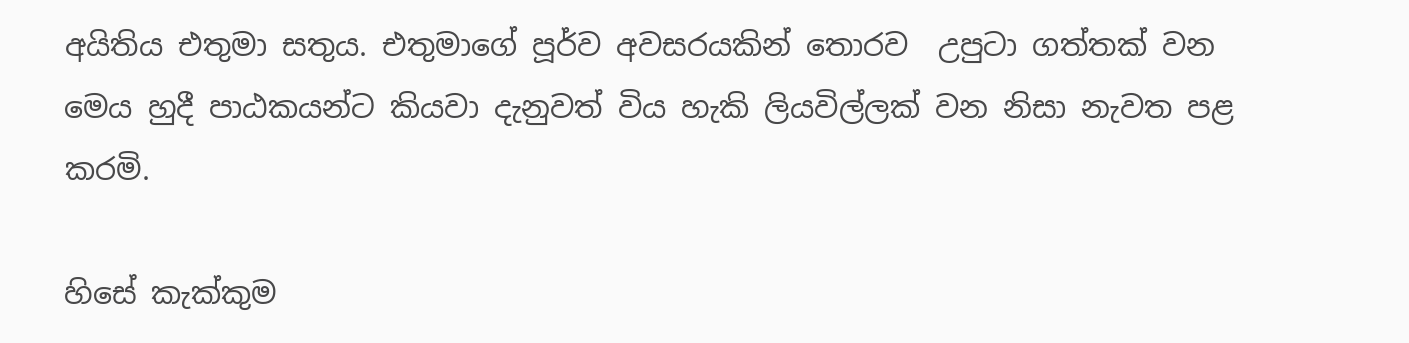අයිතිය එතුමා සතුය. එතුමාගේ පූර්ව අවසරයකින් තොරව  උපුටා ගත්තක් වන මෙය හුදී පාඨකයන්ට කියවා දැනුවත් විය හැකි ලියවිල්ලක් වන නිසා නැවත පළ කරමි.

හිසේ කැක්කුම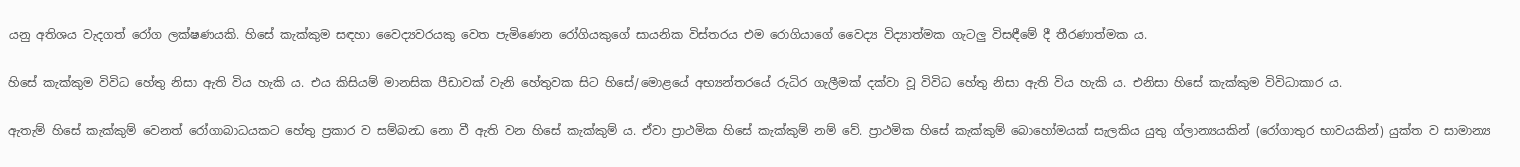යනු අතිශය වැදගත් රෝග ලක්ෂණයකි. හිසේ කැක්කුම සඳහා වෛද්‍යවරයකු වෙත පැමිණෙන රෝගියකුගේ සායනික විස්තරය එම රොගියාගේ වෛද්‍ය විද්‍යාත්මක ගැටලු විසඳීමේ දී තීරණාත්මක ය.

හිසේ කැක්කුම විවිධ හේතු නිසා ඇති විය හැකි ය. එය කිසියම් මානසික පීඩාවක් වැනි හේතුවක සිට හිසේ/මොළයේ අභ්‍යන්තරයේ රුධිර ගැලීමක් දක්වා වූ විවිධ හේතු නිසා ඇති විය හැකි ය. එනිසා හිසේ කැක්කුම විවිධාකාර ය.

ඇතැම් හිසේ කැක්කුම් වෙනත් රෝගාබාධයකට හේතු ප්‍රකාර ව සම්බන්‍ධ නො වී ඇති වන හිසේ කැක්කුම් ය. ඒවා ප්‍රාථමික හිසේ කැක්කුම් නම් වේ. ප්‍රාථමික හිසේ කැක්කුම් බොහෝමයක් සැලකිය යුතු ග්ලාන්‍යයකින් (රෝගාතුර භාවයකින්) යුක්ත ව සාමාන්‍ය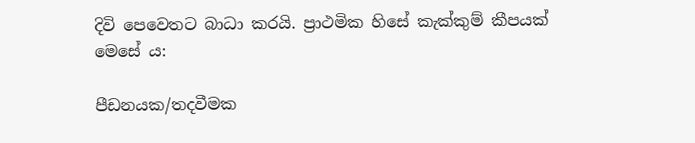දිවි පෙවෙතට බාධා කරයි. ප්‍රාථමික හිසේ කැක්කුම් කීපයක් මෙසේ ය:

පීඩනයක/තදවීමක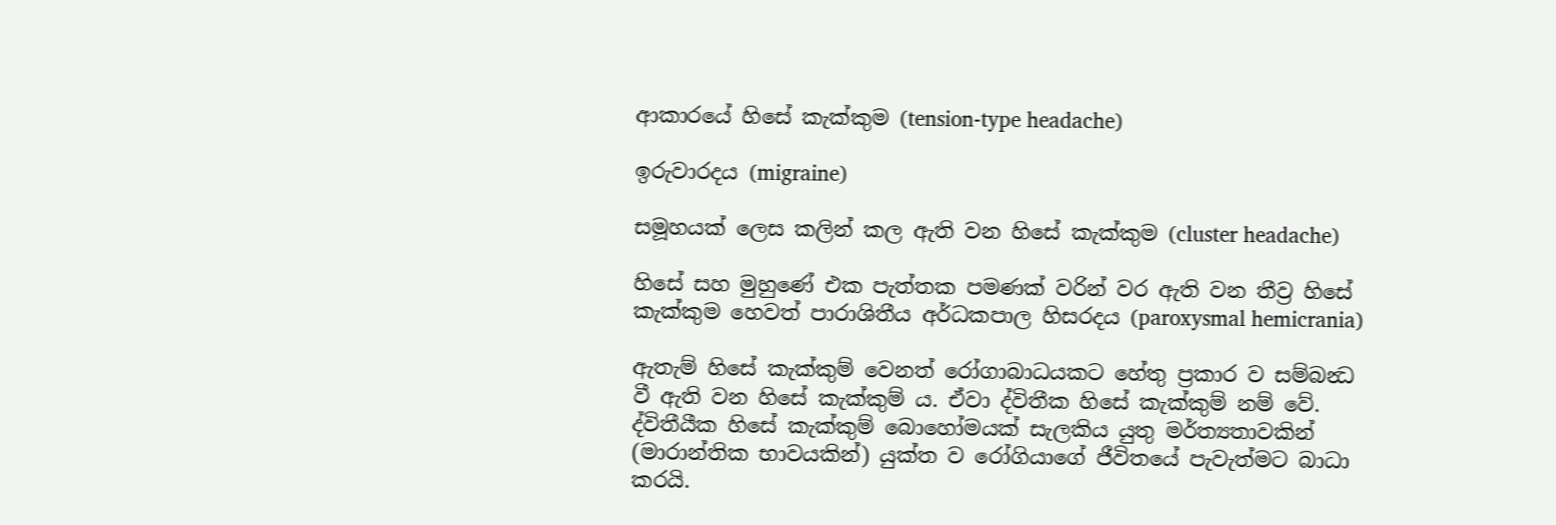ආකාරයේ හිසේ කැක්කුම (tension-type headache)

ඉරුවාරදය (migraine)

සමූහයක් ලෙස කලින් කල ඇති වන හිසේ කැක්කුම (cluster headache)

හිසේ සහ මුහුණේ එක පැත්තක පමණක් වරින් වර ඇති වන තීව්‍ර හිසේ කැක්කුම හෙවත් පාරාශිතීය අර්ධකපාල හිසරදය (paroxysmal hemicrania)

ඇතැම් හිසේ කැක්කුම් වෙනත් රෝගාබාධයකට හේතු ප්‍රකාර ව සම්බන්‍ධ වී ඇති වන හිසේ කැක්කුම් ය. ඒවා ද්විතීක හිසේ කැක්කුම් නම් වේ. ද්විතීයීක හිසේ කැක්කුම් බොහෝමයක් සැලකිය යුතු මර්ත්‍යතාවකින් (මාරාන්තික භාවයකින්) යුක්ත ව රෝගියාගේ ජීවිතයේ පැවැත්මට බාධා කරයි.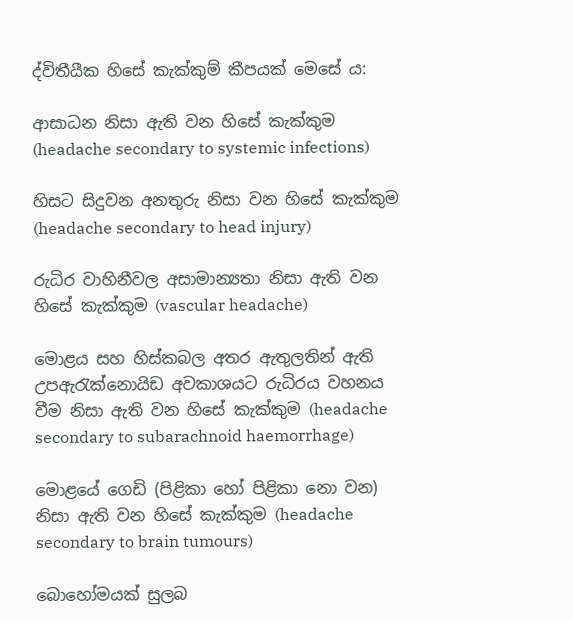ද්විතීයීක හිසේ කැක්කුම් කීපයක් මෙසේ ය:

ආසාධන නිසා ඇති වන හිසේ කැක්කුම (headache secondary to systemic infections)

හිසට සිදුවන අනතුරු නිසා වන හිසේ කැක්කුම (headache secondary to head injury)

රුධිර වාහිනීවල අසාමාන්‍යතා නිසා ඇති වන හිසේ කැක්කුම (vascular headache)

මොළය සහ හිස්කබල අතර ඇතුලතින් ඇති උපඇරැක්නොයිඩ අවකාශයට රුධිරය වහනය වීම නිසා ඇති වන හිසේ කැක්කුම (headache secondary to subarachnoid haemorrhage)

මොළයේ ගෙඩි (පිළිකා හෝ පිළිකා නො වන) නිසා ඇති වන හිසේ කැක්කුම (headache secondary to brain tumours)

බොහෝමයක් සුලබ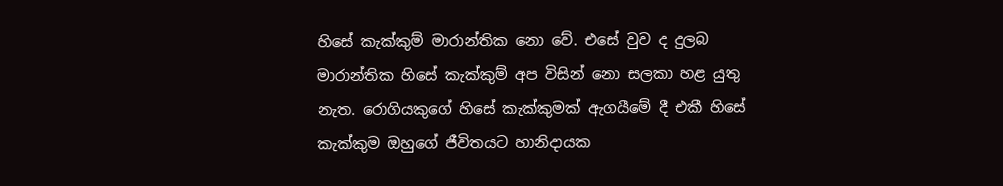හිසේ කැක්කුම් මාරාන්තික නො වේ. එසේ වුව ද දුලබ මාරාන්තික හිසේ කැක්කුම් අප විසින් නො සලකා හළ යුතු නැත. රොගියකුගේ හිසේ කැක්කුමක් ඇගයීමේ දී එකී හිසේ කැක්කුම ඔහුගේ ජීවිතයට හානිදායක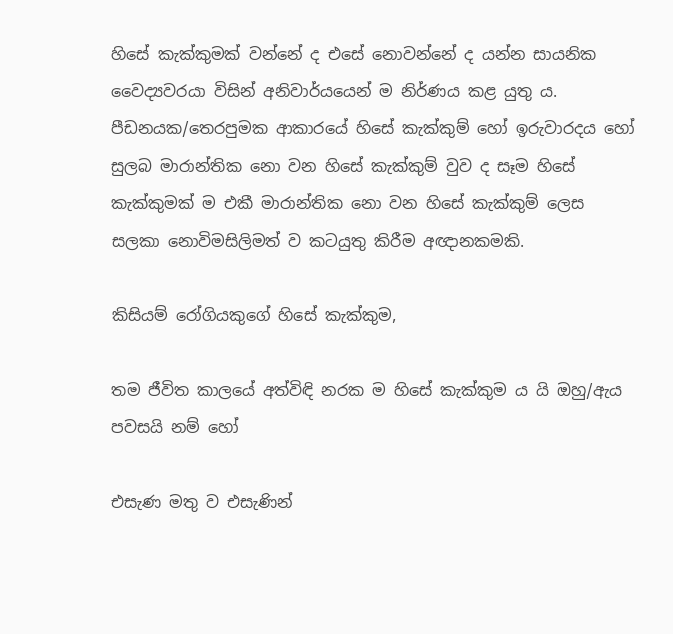හිසේ කැක්කුමක් වන්නේ ද එසේ නොවන්නේ ද යන්න සායනික වෛද්‍යවරයා විසින් අනිවාර්යයෙන් ම නිර්ණය කළ යුතු ය. පීඩනයක/තෙරපුමක ආකාරයේ හිසේ කැක්කුම් හෝ ඉරුවාරදය හෝ සුලබ මාරාන්තික නො වන හිසේ කැක්කුම් වුව ද සෑම හිසේ කැක්කුමක් ම එකී මාරාන්තික නො වන හිසේ කැක්කුම් ලෙස සලකා නොවිමසිලිමත් ව කටයුතු කිරීම අඥානකමකි.

කිසියම් රෝගියකුගේ හිසේ කැක්කුම,

තම ජීවිත කාලයේ අත්විඳි නරක ම හිසේ කැක්කුම ය යි ඔහු/ඇය පවසයි නම් හෝ

එසැණ මතු ව එසැණින්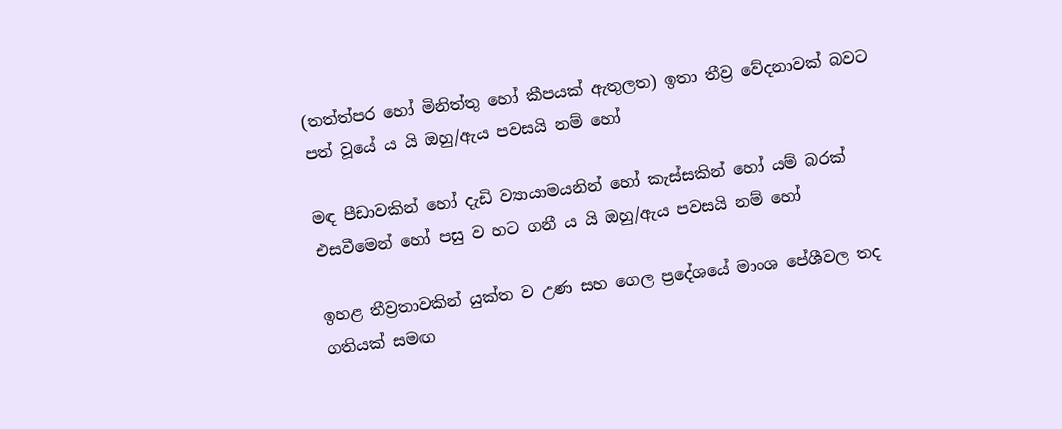(තත්ත්පර හෝ මිනිත්තු හෝ කීපයක් ඇතුලත) ඉතා තීව්‍ර වේදනාවක් බවට පත් වූයේ ය යි ඔහු/ඇය පවසයි නම් හෝ

මඳ පීඩාවකින් හෝ දැඩි ව්‍යායාමයනින් හෝ කැස්සකින් හෝ යම් බරක් එසවීමෙන් හෝ පසු ව හට ගනී ය යි ඔහු/ඇය පවසයි නම් හෝ

ඉහළ තීව්‍රතාවකින් යුක්ත ව උණ සහ ගෙල ප්‍රදේශයේ මාංශ පේශීවල තද ගතියක් සමඟ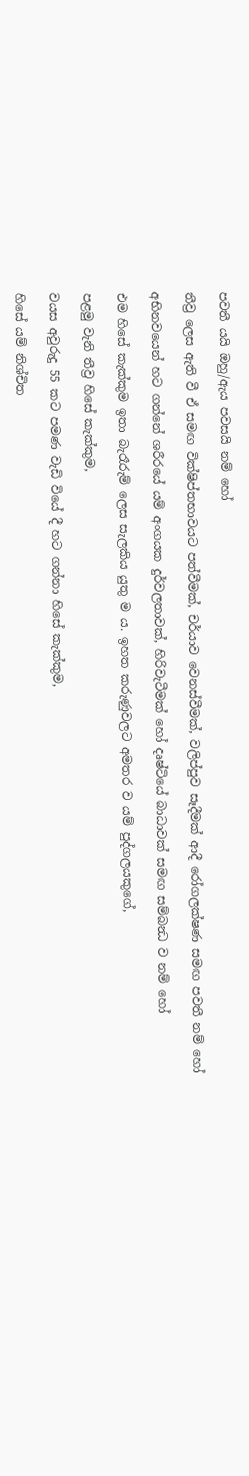පවතී යයි ඔහු/ඇය පවසයි නම් හෝ

තීව්‍ර ලෙස ඇති වී ඒ සමඟ වික්ෂිප්තභාවයට පත්වීමක්, චර්යාව වෙනස්වීමක්, වලිප්පුව සෑදීමක් ආදී රෝගලක්ෂණ සමඟ පවතී නම් හෝ

අභිනවයෙන් හට ගන්නේ ශරීරයේ යම් අංගයක දුර්වලතාවක්, හිරිවැටීමක් හෝ දෘෂ්ටියේ බාධාවක් සමඟ සම්බන්‍ධ ව නම් හෝ

එම හිසේ කැක්කුම ඉතා බැරෑරුම් ලෙස සැලකිය යුතු ම ය. ඉහත කරුණුවලට අමතර ව යම් පුද්ගලයකුගේ,

පළමු වැනි තීව්‍ර හිසේ කැක්කුම,

වයස අවුරුදු 55 කට පමණ වැඩි වියේ දී හට ගන්නා හිසේ කැක්කුම,

හිසේ යම් නිශ්චිත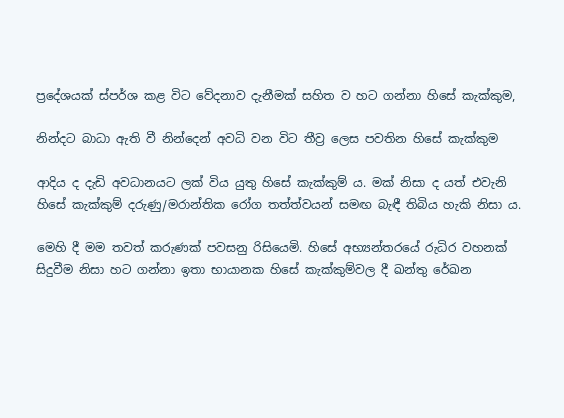ප්‍රදේශයක් ස්පර්ශ කළ විට වේදනාව දැනීමක් සහිත ව හට ගන්නා හිසේ කැක්කුම,

නින්දට බාධා ඇති වී නින්දෙන් අවධි වන විට තීව්‍ර ලෙස පවතින හිසේ කැක්කුම

ආදිය ද දැඩි අවධානයට ලක් විය යුතු හිසේ කැක්කුම් ය. මක් නිසා ද යත් එවැනි හිසේ කැක්කුම් දරුණු/මරාන්තික රෝග තත්ත්වයන් සමඟ බැඳී තිබිය හැකි නිසා ය.

මෙහි දී මම තවත් කරුණක් පවසනු රිසියෙමි. හිසේ අභ්‍යන්තරයේ රුධිර වහනක් සිදුවීම නිසා හට ගන්නා ඉතා භායානක හිසේ කැක්කුම්වල දී ඛන්තු රේඛන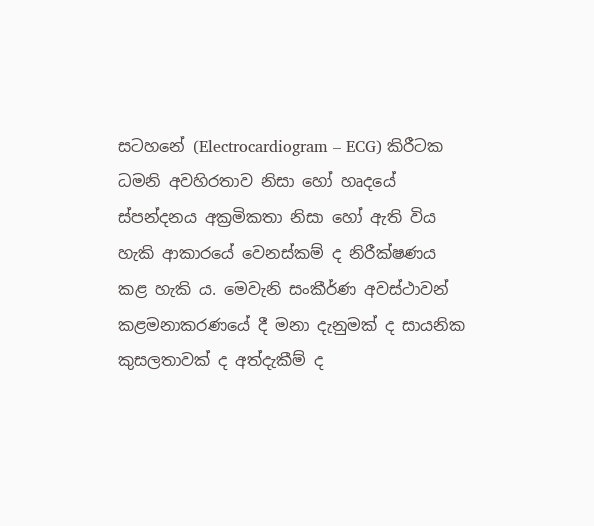සටහනේ (Electrocardiogram – ECG) කිරීටක ධමනි අවහිරතාව නිසා හෝ හෘදයේ ස්පන්දනය අක්‍රමිකතා නිසා හෝ ඇති විය හැකි ආකාරයේ වෙනස්කම් ද නිරීක්ෂණය කළ හැකි ය. මෙවැනි සංකීර්ණ අවස්ථාවන් කළමනාකරණයේ දී මනා දැනුමක් ද සායනික කුසලතාවක් ද අත්දැකීම් ද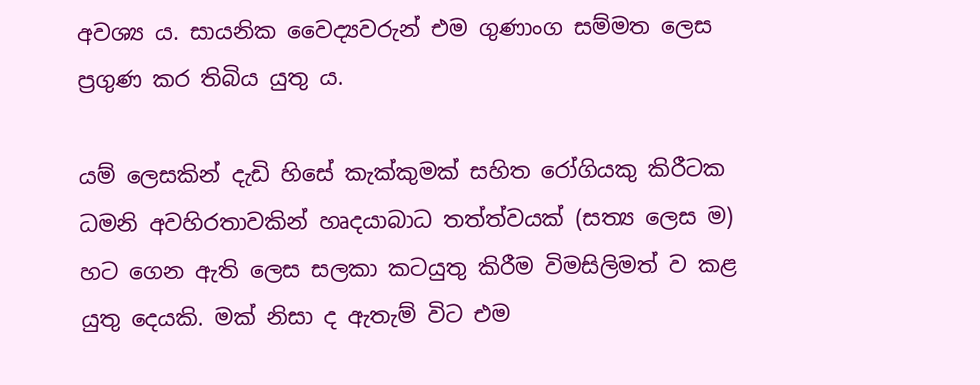අවශ්‍ය ය. සායනික වෛද්‍යවරුන් එම ගුණාංග සම්මත ලෙස ප්‍රගුණ කර තිබිය යුතු ය.

යම් ලෙසකින් දැඩි හිසේ කැක්කුමක් සහිත රෝගියකු කිරීටක ධමනි අවහිරතාවකින් හෘදයාබාධ තත්ත්වයක් (සත්‍ය ලෙස ම) හට ගෙන ඇති ලෙස සලකා කටයුතු කිරීම විමසිලිමත් ව කළ යුතු දෙයකි. මක් නිසා ද ඇතැම් විට එම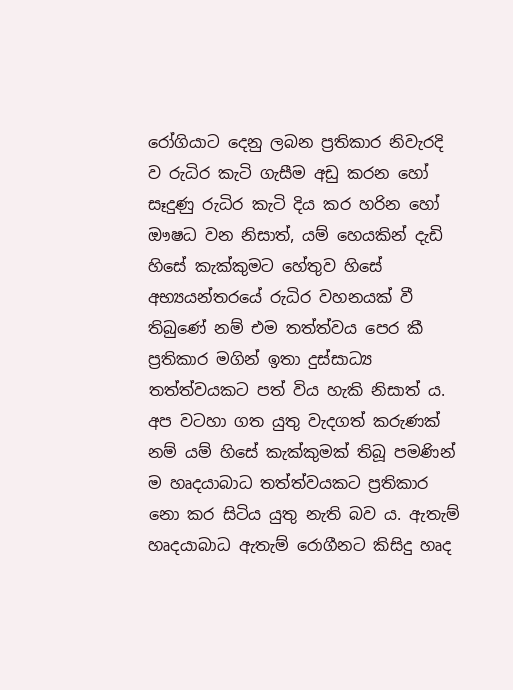රෝගියාට දෙනු ලබන ප්‍රතිකාර නිවැරදි ව රුධිර කැටි ගැසීම අඩු කරන හෝ සෑදුණු රුධිර කැටි දිය කර හරින හෝ ඖෂධ වන නිසාත්, යම් හෙයකින් දැඩි හිසේ කැක්කුමට හේතුව හිසේ අභ්‍යයන්තරයේ රුධිර වහනයක් වී තිබුණේ නම් එම තත්ත්වය පෙර කී ප්‍රතිකාර මගින් ඉතා දුස්සාධ්‍ය තත්ත්වයකට පත් විය හැකි නිසාත් ය. අප වටහා ගත යුතු වැදගත් කරුණක් නම් යම් හිසේ කැක්කුමක් තිබූ පමණින් ම හෘදයාබාධ තත්ත්වයකට ප්‍රතිකාර නො කර සිටිය යුතු නැති බව ය. ඇතැම් හෘදයාබාධ ඇතැම් රොගීනට කිසිදු හෘද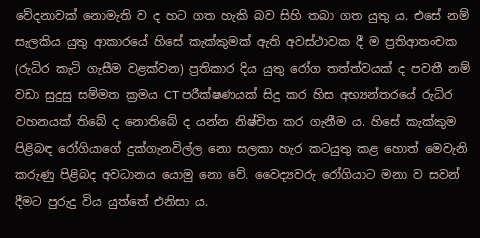වේදනාවක් නොමැති ව ද හට ගත හැකි බව සිහි තබා ගත යුතු ය. එසේ නම් සැලකිය යුතු ආකාරයේ හිසේ කැක්කුමක් ඇති අවස්ථාවක දී ම ප්‍රතිආතංචක (රුධිර කැටි ගැසීම වළක්වන) ප්‍රතිකාර දිය යුතු රෝග තත්ත්වයක් ද පවතී නම් වඩා සුදුසු සම්මත ක්‍රමය CT පරීක්ෂණයක් සිදු කර හිස අභ්‍යන්තරයේ රුධිර වහනයක් තිබේ ද නොතිබේ ද යන්න නිෂ්චිත කර ගැනීම ය. හිසේ කැක්කුම පිළිබඳ රෝගියාගේ දුක්ගැනවිල්ල නො සලකා හැර කටයුතු කළ හොත් මෙවැනි කරුණු පිළිබද අවධානය යොමු නො වේ. වෛද්‍යවරු රෝගියාට මනා ව සවන් දීමට පුරුදු විය යුත්තේ එනිසා ය.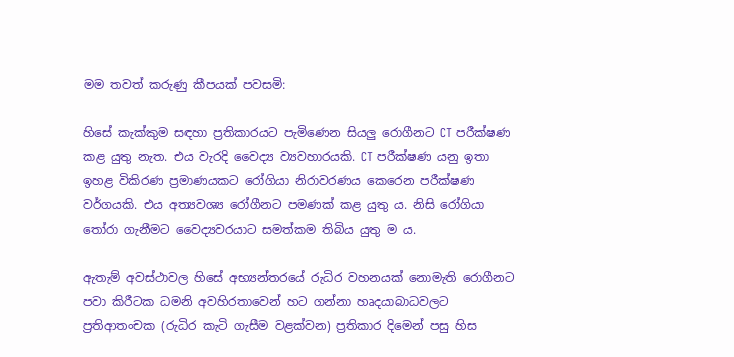මම තවත් කරුණු කීපයක් පවසමි:

හිසේ කැක්කුම සඳහා ප්‍රතිකාරයට පැමිණෙන සියලු රොගීනට CT පරීක්ෂණ කළ යුතු නැත. එය වැරදි වෛද්‍ය ව්‍යවහාරයකි. CT පරීක්ෂණ යනු ඉතා ඉහළ විකිරණ ප්‍රමාණයකට රෝගියා නිරාවරණය කෙරෙන පරීක්ෂණ වර්ගයකි. එය අත්‍යවශ්‍ය රෝගීනට පමණක් කළ යුතු ය. නිසි රෝගියා තෝරා ගැනීමට වෛද්‍යවරයාට සමත්කම තිබිය යුතු ම ය.

ඇතැම් අවස්ථාවල හිසේ අභ්‍යන්තරයේ රුධිර වහනයක් නොමැති රොගීනට පවා කිරීටක ධමනි අවහිරතාවෙන් හට ගන්නා හෘදයාබාධවලට ප්‍රතිආතංචක (රුධිර කැටි ගැසීම වළක්වන) ප්‍රතිකාර දිමෙන් පසු හිස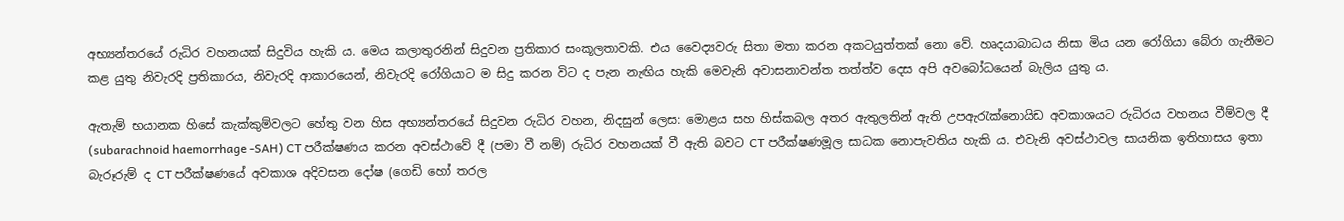අභ්‍යන්තරයේ රුධිර වහනයක් සිදුවිය හැකි ය. මෙය කලාතුරනින් සිදුවන ප්‍රතිකාර සංකූලතාවකි. එය වෛද්‍යවරු සිතා මතා කරන අකටයුත්තක් නො වේ. හෘදයාබාධය නිසා මිය යන රෝගියා බේරා ගැනීමට කළ යුතු නිවැරදි ප්‍රතිකාරය, නිවැරදි ආකාරයෙන්, නිවැරදි රෝගියාට ම සිදු කරන විට ද පැන නැඟිය හැකි මෙවැනි අවාසනාවන්ත තත්ත්ව දෙස අපි අවබෝධයෙන් බැලිය යුතු ය.

ඇතැම් භයානක හිසේ කැක්කුම්වලට හේතු වන හිස අභ්‍යන්තරයේ සිදුවන රුධිර වහන, නිදසුන් ලෙස: මොළය සහ හිස්කබල අතර ඇතුලතින් ඇති උපඇරැක්නොයිඩ අවකාශයට රුධිරය වහනය වීම්වල දී (subarachnoid haemorrhage -SAH) CT පරීක්ෂණය කරන අවස්ථාවේ දී (පමා වී නම්) රුධිර වහනයක් වී ඇති බවට CT පරීක්ෂණමූල සාධක නොපැවතිය හැකි ය. එවැනි අවස්ථාවල සායනික ඉතිහාසය ඉතා බැරූරුම් ද CT පරීක්ෂණයේ අවකාශ අදිවසන දෝෂ (ගෙඩි හෝ තරල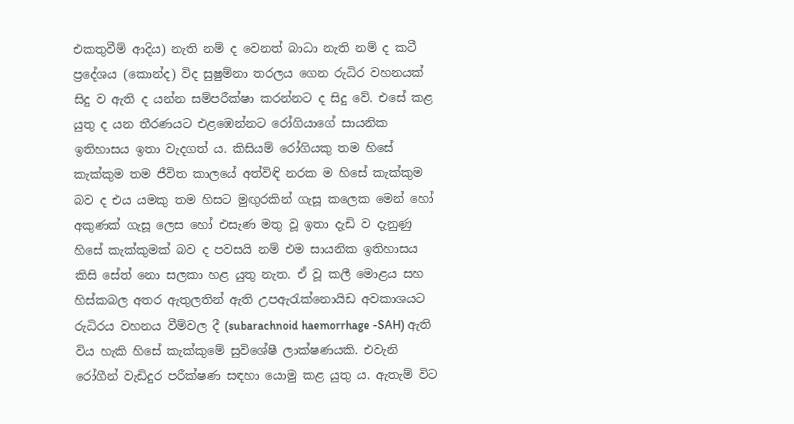එකතුවීම් ආදිය) නැති නම් ද වෙනත් බාධා නැති නම් ද කටී ප්‍රදේශය (කොන්ද) විද සුෂුම්නා තරලය ගෙන රුධිර වහනයක් සිදු ව ඇති ද යන්න සම්පරීක්ෂා කරන්නට ද සිදු වේ. එසේ කළ යුතු ද යන තීරණයට එළඹෙන්නට රෝගියාගේ සායනික ඉතිහාසය ඉතා වැදගත් ය. කිසියම් රෝගියකු තම හිසේ කැක්කුම තම ජීවිත කාලයේ අත්විඳි නරක ම හිසේ කැක්කුම බව ද එය යමකු තම හිසට මුඟුරකින් ගැසූ කලෙක මෙන් හෝ අකුණක් ගැසූ ලෙස හෝ එසැණ මතු වූ ඉතා දැඩි ව දැනුණු හිසේ කැක්කුමක් බව ද පවසයි නම් එම සායනික ඉතිහාසය කිසි සේත් නො සලකා හළ යුතු නැත. ඒ වූ කලී මොළය සහ හිස්කබල අතර ඇතුලතින් ඇති උපඇරැක්නොයිඩ අවකාශයට රුධිරය වහනය වීම්වල දී (subarachnoid haemorrhage -SAH) ඇති විය හැකි හිසේ කැක්කුමේ සුවිශේෂී ලාක්ෂණයකි. එවැනි රෝගීන් වැඩිදුර පරීක්ෂණ සඳහා යොමු කළ යුතු ය. ඇතැම් විට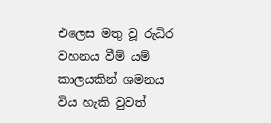එලෙස මතු වූ රුධිර වහනය වීම් යම් කාලයකින් ශමනය විය හැකි වුවත්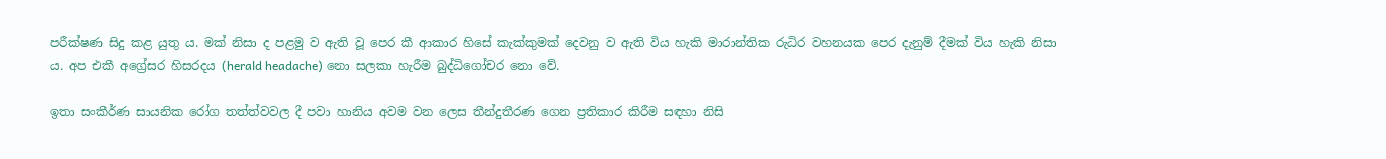පරීක්ෂණ සිදු කළ යුතු ය. මක් නිසා ද පළමු ව ඇති වූ පෙර කී ආකාර හිසේ කැක්කුමක් දෙවනු ව ඇති විය හැකි මාරාන්තික රුධිර වහනයක පෙර දැනුම් දීමක් විය හැකි නිසා ය. අප එකී අග්‍රේසර හිසරදය (herald headache) නො සලකා හැරීම බුද්ධිගෝචර නො වේ.

ඉතා සංකීර්ණ සායනික රෝග තත්ත්වවල දී පවා හානිය අවම වන ලෙස තීන්දුතීරණ ගෙන ප්‍රතිකාර කිරීම සඳහා නිසි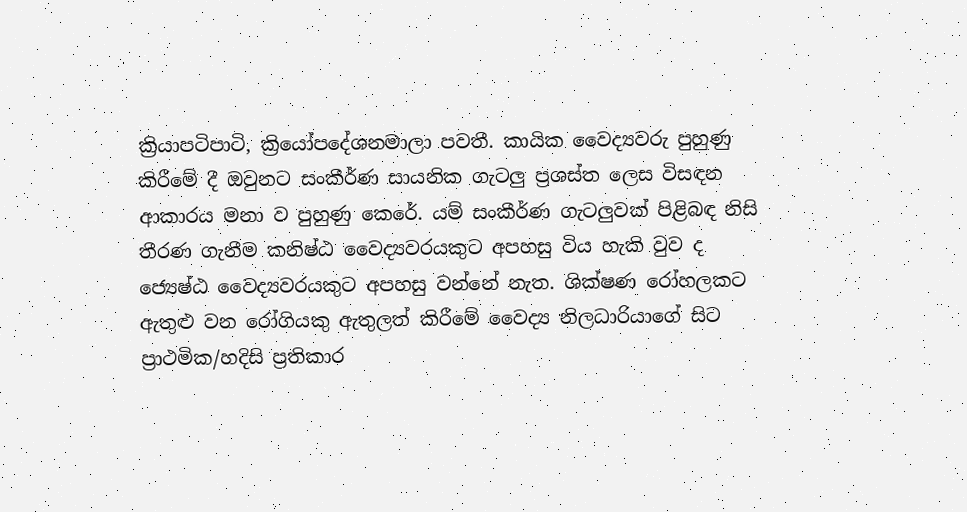ක්‍රියාපටිපාටි, ක්‍රියෝපදේශනමාලා පවතී. කායික වෛද්‍යවරු පුහුණු කිරීමේ දී ඔවුනට සංකීර්ණ සායනික ගැටලු ප්‍රශස්ත ලෙස විසඳන ආකාරය මනා ව පුහුණු කෙරේ. යම් සංකීර්ණ ගැටලුවක් පිළිබඳ නිසි තීරණ ගැනීම කනිෂ්ඨ වෛද්‍යවරයකුට අපහසු විය හැකි වුව ද ජ්‍යෙෂ්ඨ වෛද්‍යවරයකුට අපහසු වන්නේ නැත. ශික්ෂණ රෝහලකට ඇතුළු වන රෝගියකු ඇතුලත් කිරීමේ වෛද්‍ය නිලධාරියාගේ සිට ප්‍රාථමික/හදිසි ප්‍රතිකාර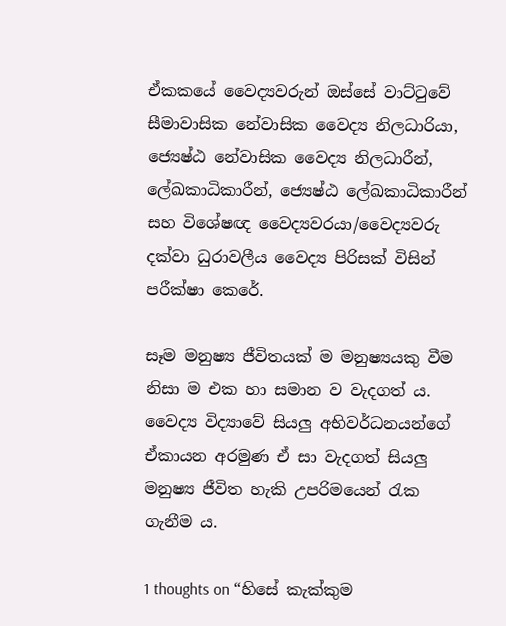ඒකකයේ වෛද්‍යවරුන් ඔස්සේ වාට්ටුවේ සීමාවාසික නේවාසික වෛද්‍ය නිලධාරියා, ජ්‍යෙෂ්ඨ නේවාසික වෛද්‍ය නිලධාරීන්, ලේඛකාධිකාරීන්, ජ්‍යෙෂ්ඨ ලේඛකාධිකාරීන් සහ විශේෂඥ වෛද්‍යවරයා/වෛද්‍යවරු දක්වා ධුරාවලීය වෛද්‍ය පිරිසක් විසින් පරීක්ෂා කෙරේ.

සෑම මනුෂ්‍ය ජීවිතයක් ම මනුෂ්‍යයකු වීම නිසා ම එක හා සමාන ව වැදගත් ය. වෛද්‍ය විද්‍යාවේ සියලු අභිවර්ධනයන්ගේ ඒකායන අරමුණ ඒ සා වැදගත් සියලු මනුෂ්‍ය ජීවිත හැකි උපරිමයෙන් රැක ගැනීම ය.

1 thoughts on “හිසේ කැක්කුම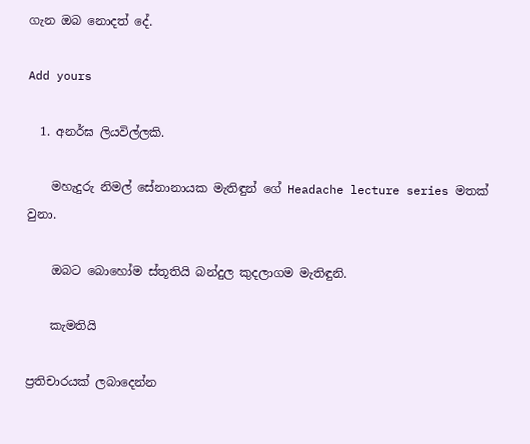ගැන ඔබ නොදත් දේ.

Add yours

  1. අනර්ඝ ලියවිල්ලකි.

    මහැදුරු නිමල් සේනානායක මැතිඳුන් ගේ Headache lecture series මතක් වුනා.

    ඔබට බොහෝම ස්තූතියි බන්දුල කුදලාගම මැතිඳුනි.

    කැමතියි

ප්‍රතිචාරයක් ලබාදෙන්න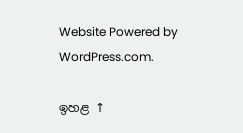Website Powered by WordPress.com.

ඉහළ ↑